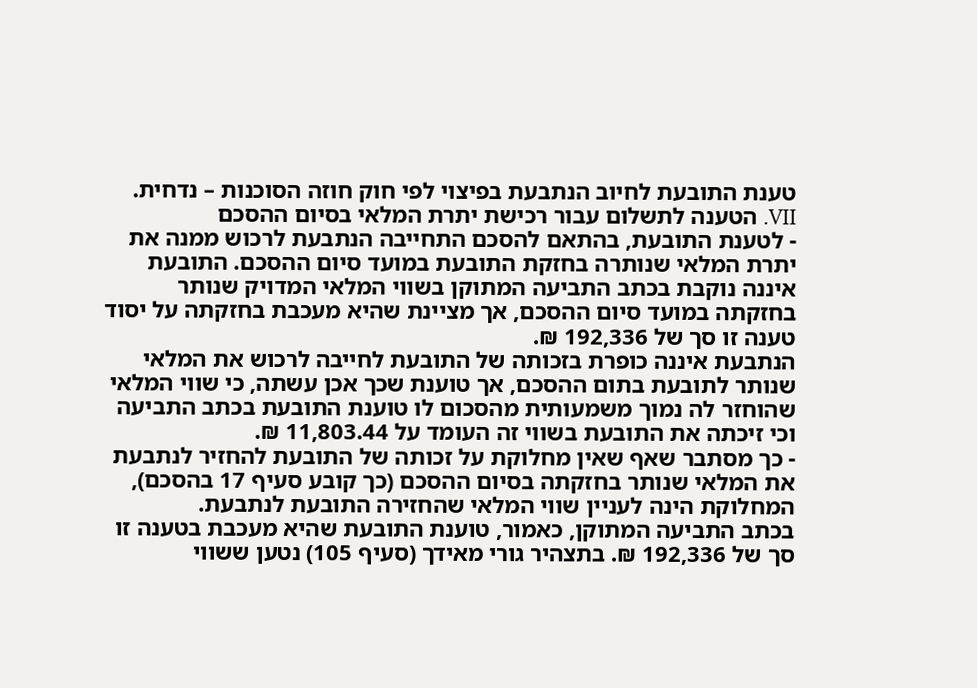טענת התובעת לחיוב הנתבעת בפיצוי לפי חוק חוזה הסוכנות – נדחית.
VII. הטענה לתשלום עבור רכישת יתרת המלאי בסיום ההסכם
- לטענת התובעת, בהתאם להסכם התחייבה הנתבעת לרכוש ממנה את יתרת המלאי שנותרה בחזקת התובעת במועד סיום ההסכם. התובעת איננה נוקבת בכתב התביעה המתוקן בשווי המלאי המדויק שנותר בחזקתה במועד סיום ההסכם, אך מציינת שהיא מעכבת בחזקתה על יסוד טענה זו סך של 192,336 ₪.
הנתבעת איננה כופרת בזכותה של התובעת לחייבה לרכוש את המלאי שנותר לתובעת בתום ההסכם, אך טוענת שכך אכן עשתה, כי שווי המלאי שהוחזר לה נמוך משמעותית מהסכום לו טוענת התובעת בכתב התביעה וכי זיכתה את התובעת בשווי זה העומד על 11,803.44 ₪.
- כך מסתבר שאף שאין מחלוקת על זכותה של התובעת להחזיר לנתבעת את המלאי שנותר בחזקתה בסיום ההסכם (כך קובע סעיף 17 בהסכם), המחלוקת הינה לעניין שווי המלאי שהחזירה התובעת לנתבעת.
בכתב התביעה המתוקן, כאמור, טוענת התובעת שהיא מעכבת בטענה זו סך של 192,336 ₪. בתצהיר גורי מאידך (סעיף 105) נטען ששווי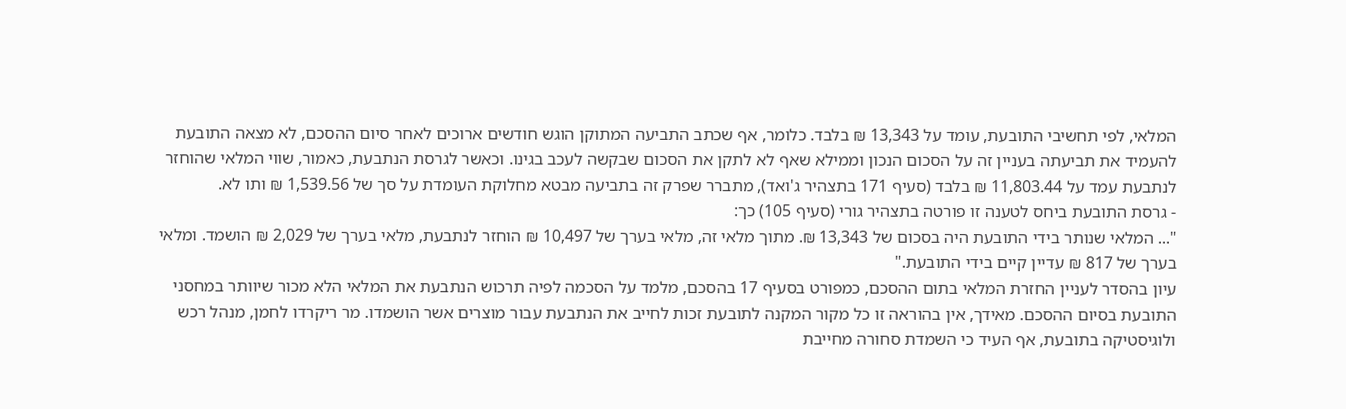המלאי, לפי תחשיבי התובעת, עומד על 13,343 ₪ בלבד. כלומר, אף שכתב התביעה המתוקן הוגש חודשים ארוכים לאחר סיום ההסכם, לא מצאה התובעת להעמיד את תביעתה בעניין זה על הסכום הנכון וממילא שאף לא לתקן את הסכום שבקשה לעכב בגינו. וכאשר לגרסת הנתבעת, כאמור, שווי המלאי שהוחזר לנתבעת עמד על 11,803.44 ₪ בלבד (סעיף 171 בתצהיר ג'ואד), מתברר שפרק זה בתביעה מבטא מחלוקת העומדת על סך של 1,539.56 ₪ ותו לא.
- גרסת התובעת ביחס לטענה זו פורטה בתצהיר גורי (סעיף 105) כך:
"... המלאי שנותר בידי התובעת היה בסכום של 13,343 ₪. מתוך מלאי זה, מלאי בערך של 10,497 ₪ הוחזר לנתבעת, מלאי בערך של 2,029 ₪ הושמד. ומלאי בערך של 817 ₪ עדיין קיים בידי התובעת."
עיון בהסדר לעניין החזרת המלאי בתום ההסכם, כמפורט בסעיף 17 בהסכם, מלמד על הסכמה לפיה תרכוש הנתבעת את המלאי הלא מכור שיוותר במחסני התובעת בסיום ההסכם. מאידך, אין בהוראה זו כל מקור המקנה לתובעת זכות לחייב את הנתבעת עבור מוצרים אשר הושמדו. מר ריקרדו לחמן, מנהל רכש ולוגיסטיקה בתובעת, אף העיד כי השמדת סחורה מחייבת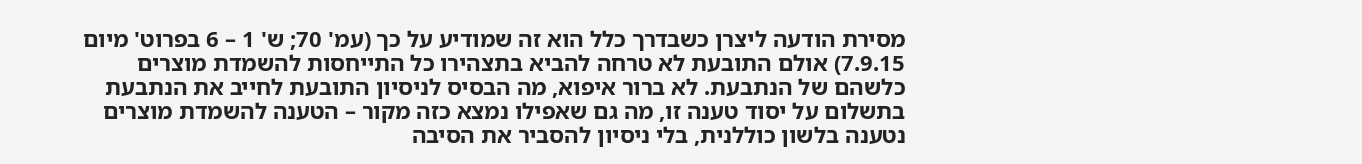מסירת הודעה ליצרן כשבדרך כלל הוא זה שמודיע על כך (עמ' 70; ש' 1 – 6 בפרוט' מיום 7.9.15) אולם התובעת לא טרחה להביא בתצהירו כל התייחסות להשמדת מוצרים כלשהם של הנתבעת. לא ברור איפוא, מה הבסיס לניסיון התובעת לחייב את הנתבעת בתשלום על יסוד טענה זו, מה גם שאפילו נמצא כזה מקור – הטענה להשמדת מוצרים נטענה בלשון כוללנית, בלי ניסיון להסביר את הסיבה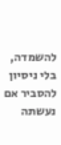להשמדה, בלי ניסיון להסביר אם נעשתה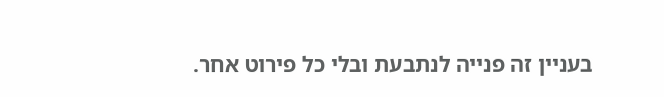בעניין זה פנייה לנתבעת ובלי כל פירוט אחר.